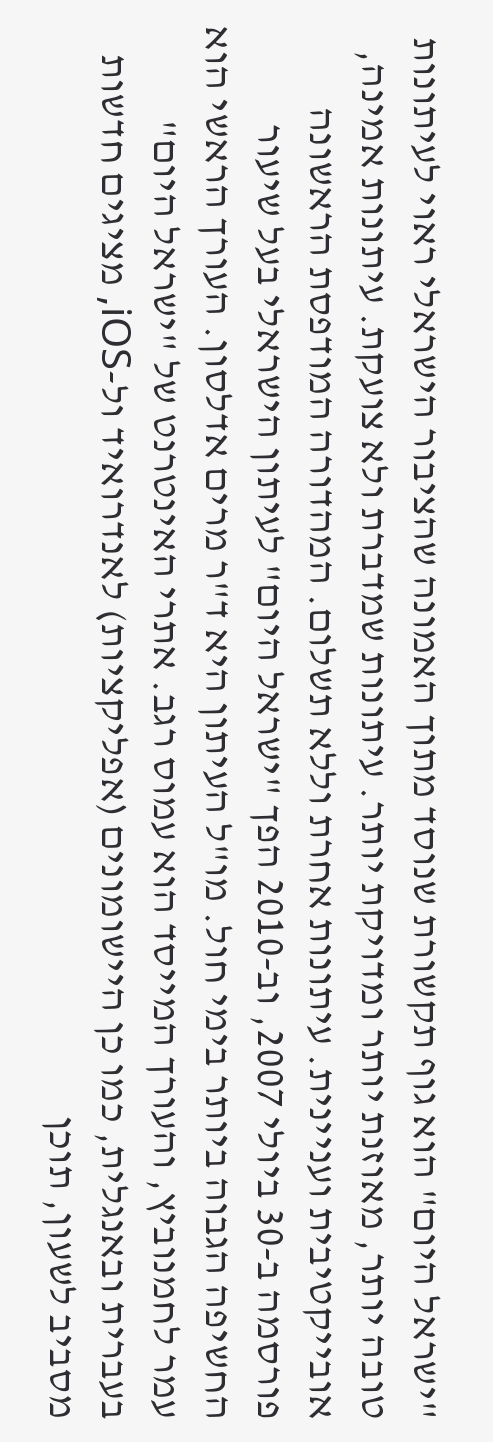"ישראל היום" הוא גוף תקשורת שנוסד מתוך האמונה שהציבור הישראלי ראוי לעיתונות טובה יותר, מאוזנת יותר ומדויקת יותר. עיתונות שמדברת ולא צועקת. עיתונות אמינה, אובייקטיבית ועניינית. עיתונות אחרת וללא תשלום. המהדורה המודפסת הראשונה פורסמה ב-30 ביולי 2007, וב-2010 הפך "ישראל היום" לעיתון הישראלי בעל שיעור החשיפה הגבוה ביותר בימי חול. מו"ל העיתון היא ד"ר מרים אדלסון. העורך הראשי הוא עמר לחמנוביץ, והעורך המייסד הוא עמוס רגב. אתרי האינטרנט של "ישראל היום" בעברית ובאנגלית, כמו כן היישומונים (אפליקציות) לאנדרואיד ול-iOS, מציגים חדשות מסביב לשעון, תוכן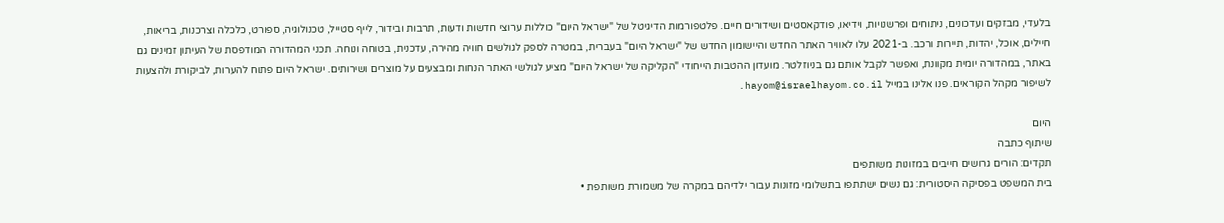בלעדי, מבזקים ועדכונים, ניתוחים ופרשנויות, וידיאו, פודקאסטים ושידורים חיים. פלטפורמות הדיגיטל של "ישראל היום" כוללות ערוצי חדשות ודעות, תרבות ובידור, לייף סטייל, טכנולוגיה, ספורט, כלכלה וצרכנות, בריאות, חיילים, אוכל, יהדות, תיירות ורכב. ב-2021 עלו לאוויר האתר החדש והיישומון החדש של "ישראל היום" בעברית, במטרה לספק לגולשים חוויה מהירה, עדכנית, בטוחה ונוחה. תכני המהדורה המודפסת של העיתון זמינים גם באתר, במהדורה יומית מקוונת, ואפשר לקבל אותם גם בניוזלטר. מועדון ההטבות הייחודי "הקליקה של ישראל היום" מציע לגולשי האתר הנחות ומבצעים על מוצרים ושירותים. ישראל היום פתוח להערות, לביקורת ולהצעות לשיפור מקהל הקוראים. פנו אלינו במייל hayom@israelhayom.co.il.

היום
שיתוף כתבה
תקדים: הורים גרושים חייבים במזונות משותפים
בית המשפט בפסיקה היסטורית: גם נשים ישתתפו בתשלומי מזונות עבור ילדיהם במקרה של משמורת משותפת •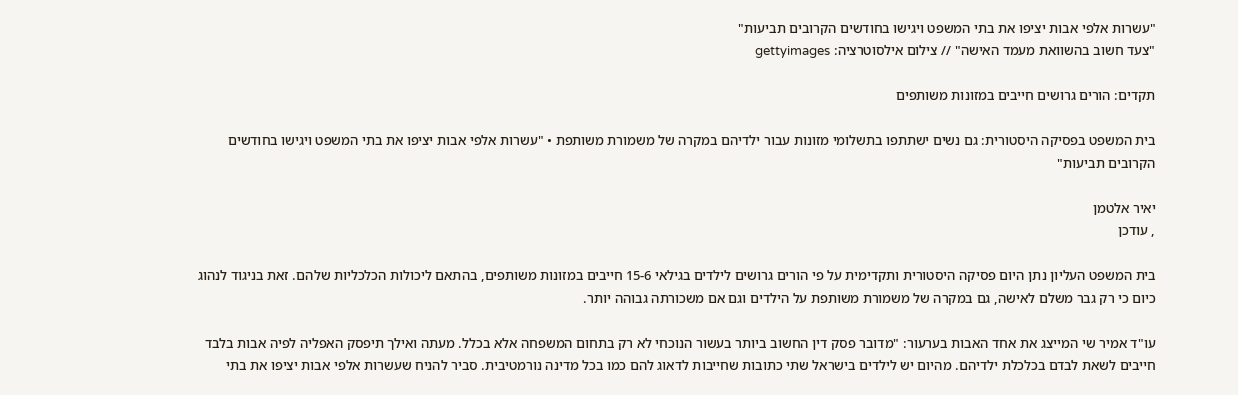"עשרות אלפי אבות יציפו את בתי המשפט ויגישו בחודשים הקרובים תביעות"
"צעד חשוב בהשוואת מעמד האישה" // צילום אילסוטרציה: gettyimages

תקדים: הורים גרושים חייבים במזונות משותפים

בית המשפט בפסיקה היסטורית: גם נשים ישתתפו בתשלומי מזונות עבור ילדיהם במקרה של משמורת משותפת • "עשרות אלפי אבות יציפו את בתי המשפט ויגישו בחודשים הקרובים תביעות"

יאיר אלטמן
, עודכן

בית המשפט העליון נתן היום פסיקה היסטורית ותקדימית על פי הורים גרושים לילדים בגילאי 15-6 חייבים במזונות משותפים, בהתאם ליכולות הכלכליות שלהם. זאת בניגוד לנהוג כיום כי רק גבר משלם לאישה, גם במקרה של משמורת משותפת על הילדים וגם אם משכורתה גבוהה יותר.

עו"ד אמיר שי המייצג את אחד האבות בערעור: "מדובר פסק דין החשוב ביותר בעשור הנוכחי לא רק בתחום המשפחה אלא בכלל. מעתה ואילך תיפסק האפליה לפיה אבות בלבד חייבים לשאת לבדם בכלכלת ילדיהם. מהיום יש לילדים בישראל שתי כתובות שחייבות לדאוג להם כמו בכל מדינה נורמטיבית. סביר להניח שעשרות אלפי אבות יציפו את בתי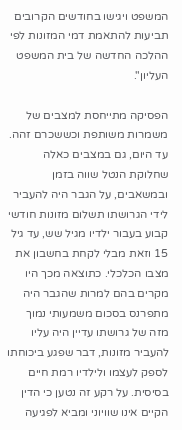המשפט ויגישו בחודשים הקרובים תביעות להתאמת דמי המזונות לפי ההלכה החדשה של בית המשפט העליון".

הפסיקה מתייחסת למצבים של משמרות משותפת וכששכרם זהה. עד היום, גם במצבים כאלה שחלוקת הנטל שווה בזמן ובמשאבים, על הגבר היה להעביר לידי הגרושתו תשלום מזונות חודשי קבוע בעבור ילדיו מגיל שש, עד גיל 15 וזאת מבלי לקחת בחשבון את מצבו הכלכלי. כתוצאה מכך היו מקרים בהם למרות שהגבר היה מתפרנס בסכום משמעותי נמוך מזה של גרושתו עדיין היה עליו להעביר מזונות, דבר שפגע ביכוחתו לספק לעצמו ולילדיו רמת חיים בסיסית. על רקע זה נטען כי הדין הקיים אינו שוויוני ומביא לפגיעה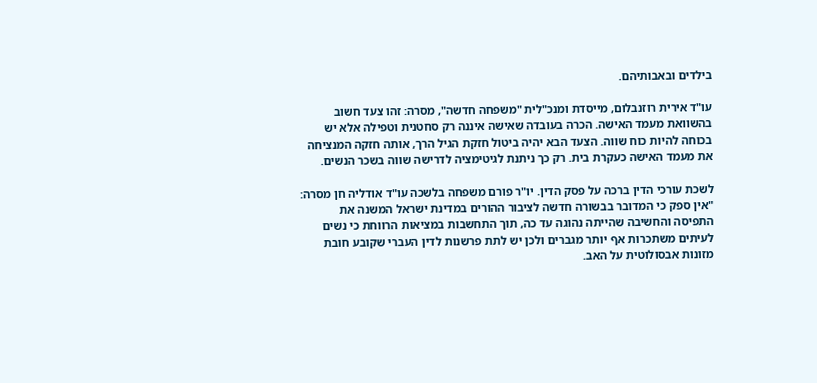בילדים ובאבותיהם.

עו"ד אירית רוזנבלום, מייסדת ומנכ"לית "משפחה חדשה", מסרה: זהו צעד חשוב בהשוואת מעמד האישה. הכרה בעובדה שאישה איננה רק סחטנית וטפילה אלא יש בכוחה להיות כוח שווה. הצעד הבא יהיה ביטול חזקת הגיל הרך, אותה חזקה המנציחה את מעמד האישה כעקרת בית. רק כך ניתנת לגיטימציה לדרישה שווה בשכר הנשים.

לשכת עורכי הדין ברכה על פסק הדין. יו"ר פורם משפחה בלשכה עו"ד אודליה חן מסרה: "אין ספק כי המדובר בבשורה חדשה לציבור ההורים במדינת ישראל המשנה את התפיסה והחשיבה שהייתה נהוגה עד כה, תוך התחשבות במציאות הרווחת כי נשים לעיתים משתכרות אף יותר מגברים ולכן יש לתת פרשנות לדין העברי שקובע חובת מזונות אבסולוטית על האב.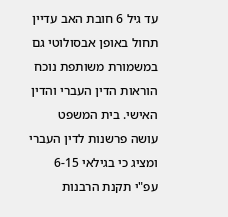עד גיל 6 חובת האב עדיין תחול באופן אבסולוטי גם במשמורת משותפת נוכח הוראות הדין העברי והדין האישי. בית המשפט עושה פרשנות לדין העברי ומציג כי בגילאי 6-15 עפ"י תקנת הרבנות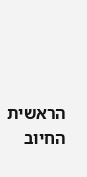הראשית החיוב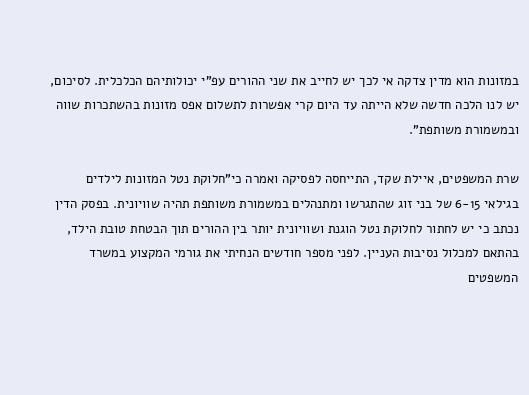במזונות הוא מדין צדקה אי לכך יש לחייב את שני ההורים עפ"י יכולותיהם הכלכלית. לסיכום, יש לנו הלכה חדשה שלא הייתה עד היום קרי אפשרות לתשלום אפס מזונות בהשתכרות שווה ובמשמורת משותפת".

שרת המשפטים, איילת שקד, התייחסה לפסיקה ואמרה כי"חלוקת נטל המזונות לילדים בגילאי 6-15 של בני זוג שהתגרשו ומתנהלים במשמורת משותפת תהיה שוויונית. בפסק הדין נכתב כי יש לחתור לחלוקת נטל הוגנת ושוויונית יותר בין ההורים תוך הבטחת טובת הילד, בהתאם למכלול נסיבות העניין. לפני מספר חודשים הנחיתי את גורמי המקצוע במשרד המשפטים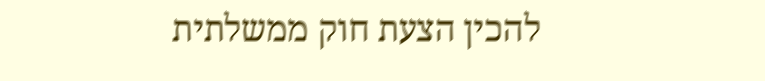להכין הצעת חוק ממשלתית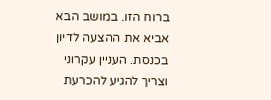ברוח הזו. במושב הבא אביא את ההצעה לדיון בכנסת. העניין עקרוני וצריך להגיע להכרעת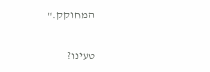המחוקק."

טעינו?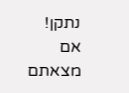נתקן! אם מצאתם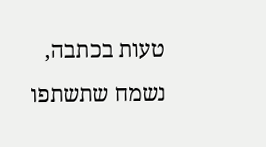טעות בכתבה, נשמח שתשתפו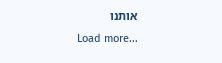אותנו
Load more...